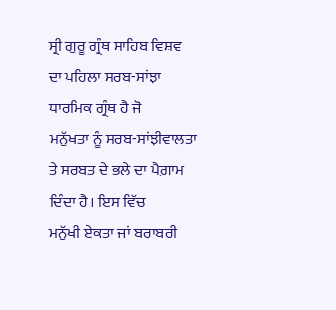ਸ੍ਰੀ ਗੁਰੂ ਗ੍ਰੰਥ ਸਾਹਿਬ ਵਿਸ਼ਵ ਦਾ ਪਹਿਲਾ ਸਰਬ-ਸਾਂਝਾ ਧਾਰਮਿਕ ਗ੍ਰੰਥ ਹੈ ਜੋ
ਮਨੁੱਖਤਾ ਨੂੰ ਸਰਬ-ਸਾਂਝੀਵਾਲਤਾ ਤੇ ਸਰਬਤ ਦੇ ਭਲੇ ਦਾ ਪੈਗ਼ਾਮ ਦਿੰਦਾ ਹੈ। ਇਸ ਵਿੱਚ
ਮਨੁੱਖੀ ਏਕਤਾ ਜਾਂ ਬਰਾਬਰੀ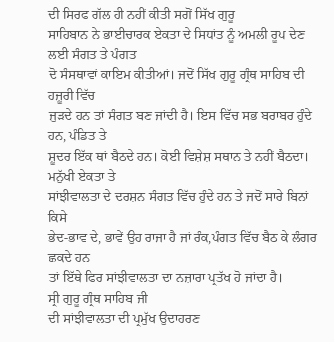ਦੀ ਸਿਰਫ ਗੱਲ ਹੀ ਨਹੀਂ ਕੀਤੀ ਸਗੋਂ ਸਿੱਖ ਗੁਰੂ
ਸਾਹਿਬਾਨ ਨੇ ਭਾਈਚਾਰਕ ਏਕਤਾ ਦੇ ਸਿਧਾਂਤ ਨੂੰ ਅਮਲੀ ਰੂਪ ਦੇਣ ਲਈ ਸੰਗਤ ਤੇ ਪੰਗਤ
ਦੋ ਸੰਸਥਾਵਾਂ ਕਾਇਮ ਕੀਤੀਆਂ। ਜਦੋਂ ਸਿੱਖ ਗੁਰੂ ਗ੍ਰੰਥ ਸਾਹਿਬ ਦੀ ਹਜ਼ੂਰੀ ਵਿੱਚ
ਜੁੜਦੇ ਹਨ ਤਾਂ ਸੰਗਤ ਬਣ ਜਾਂਦੀ ਹੈ। ਇਸ ਵਿੱਚ ਸਭ ਬਰਾਬਰ ਹੁੰਦੇ ਹਨ, ਪੰਡਿਤ ਤੇ
ਸ਼ੂਦਰ ਇੱਕ ਥਾਂ ਬੈਠਦੇ ਹਨ। ਕੋਈ ਵਿਸ਼ੇਸ਼ ਸਥਾਨ ਤੇ ਨਹੀਂ ਬੈਠਦਾ। ਮਨੁੱਖੀ ਏਕਤਾ ਤੇ
ਸਾਂਝੀਵਾਲਤਾ ਦੇ ਦਰਸ਼ਨ ਸੰਗਤ ਵਿੱਚ ਹੁੰਦੇ ਹਨ ਤੇ ਜਦੋਂ ਸਾਰੇ ਬਿਨਾਂ ਕਿਸੇ
ਭੇਦ-ਭਾਵ ਦੇ, ਭਾਵੇਂ ਉਹ ਰਾਜਾ ਹੈ ਜਾਂ ਰੰਕ,ਪੰਗਤ ਵਿੱਚ ਬੈਠ ਕੇ ਲੰਗਰ ਛਕਦੇ ਹਨ
ਤਾਂ ਇੱਥੇ ਫਿਰ ਸਾਂਝੀਵਾਲਤਾ ਦਾ ਨਜ਼ਾਰਾ ਪ੍ਰਤੱਖ ਹੋ ਜਾਂਦਾ ਹੈ।
ਸ੍ਰੀ ਗੁਰੂ ਗ੍ਰੰਥ ਸਾਹਿਬ ਜੀ
ਦੀ ਸਾਂਝੀਵਾਲਤਾ ਦੀ ਪ੍ਰਮੁੱਖ ਉਦਾਹਰਣ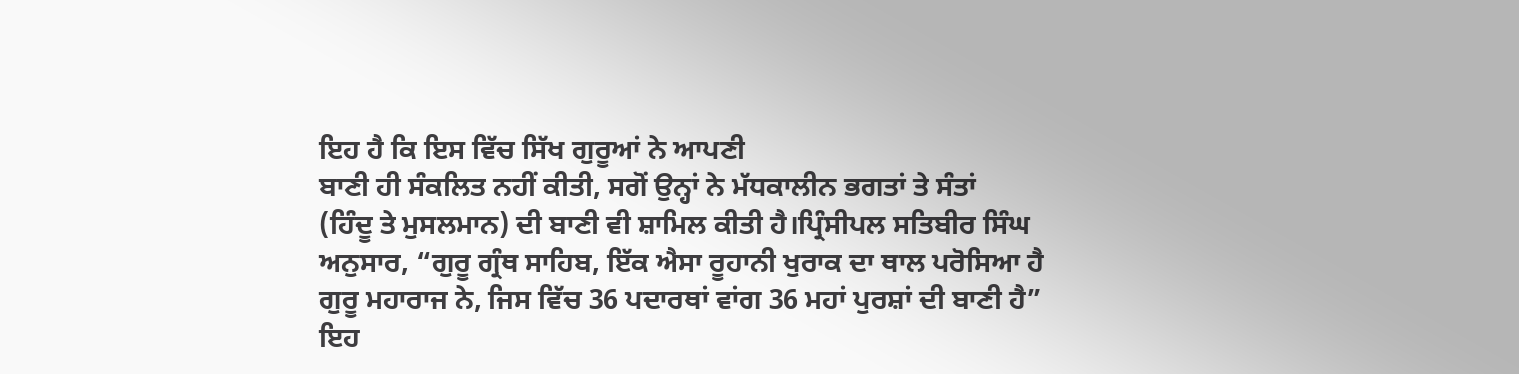ਇਹ ਹੈ ਕਿ ਇਸ ਵਿੱਚ ਸਿੱਖ ਗੁਰੂਆਂ ਨੇ ਆਪਣੀ
ਬਾਣੀ ਹੀ ਸੰਕਲਿਤ ਨਹੀਂ ਕੀਤੀ, ਸਗੋਂ ਉਨ੍ਹਾਂ ਨੇ ਮੱਧਕਾਲੀਨ ਭਗਤਾਂ ਤੇ ਸੰਤਾਂ
(ਹਿੰਦੂ ਤੇ ਮੁਸਲਮਾਨ) ਦੀ ਬਾਣੀ ਵੀ ਸ਼ਾਮਿਲ ਕੀਤੀ ਹੈ।ਪ੍ਰਿੰਸੀਪਲ ਸਤਿਬੀਰ ਸਿੰਘ
ਅਨੁਸਾਰ, “ਗੁਰੂ ਗ੍ਰੰਥ ਸਾਹਿਬ, ਇੱਕ ਐਸਾ ਰੂਹਾਨੀ ਖੁਰਾਕ ਦਾ ਥਾਲ ਪਰੋਸਿਆ ਹੈ
ਗੁਰੂ ਮਹਾਰਾਜ ਨੇ, ਜਿਸ ਵਿੱਚ 36 ਪਦਾਰਥਾਂ ਵਾਂਗ 36 ਮਹਾਂ ਪੁਰਸ਼ਾਂ ਦੀ ਬਾਣੀ ਹੈ”
ਇਹ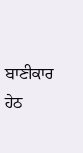ਬਾਣੀਕਾਰ ਹੇਠ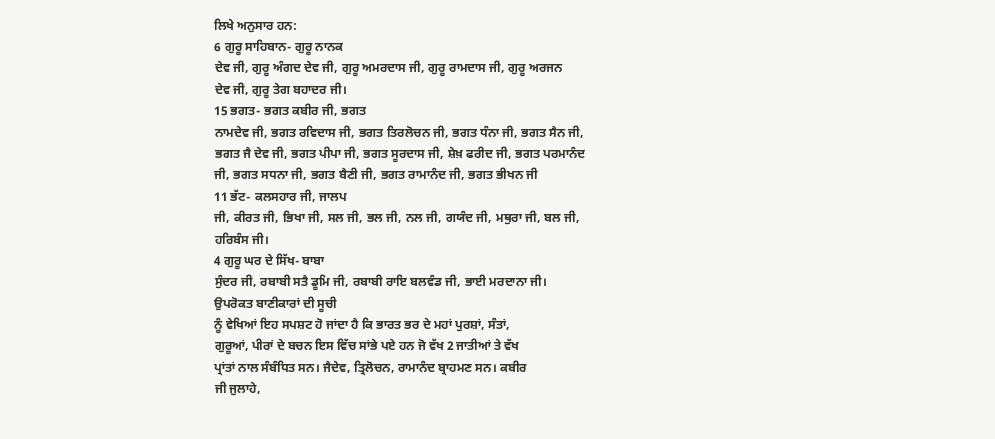ਲਿਖੇ ਅਨੁਸਾਰ ਹਨ:
6 ਗੁਰੂ ਸਾਹਿਬਾਨ- ਗੁਰੂ ਨਾਨਕ
ਦੇਵ ਜੀ, ਗੁਰੂ ਅੰਗਦ ਦੇਵ ਜੀ, ਗੁਰੂ ਅਮਰਦਾਸ ਜੀ, ਗੁਰੂ ਰਾਮਦਾਸ ਜੀ, ਗੁਰੂ ਅਰਜਨ
ਦੇਵ ਜੀ, ਗੁਰੂ ਤੇਗ ਬਹਾਦਰ ਜੀ।
15 ਭਗਤ- ਭਗਤ ਕਬੀਰ ਜੀ, ਭਗਤ
ਨਾਮਦੇਵ ਜੀ, ਭਗਤ ਰਵਿਦਾਸ ਜੀ, ਭਗਤ ਤਿਰਲੋਚਨ ਜੀ, ਭਗਤ ਧੰਨਾ ਜੀ, ਭਗਤ ਸੈਨ ਜੀ,
ਭਗਤ ਜੈ ਦੇਵ ਜੀ, ਭਗਤ ਪੀਪਾ ਜੀ, ਭਗਤ ਸੂਰਦਾਸ ਜੀ, ਸ਼ੇਖ਼ ਫਰੀਦ ਜੀ, ਭਗਤ ਪਰਮਾਨੰਦ
ਜੀ, ਭਗਤ ਸਧਨਾ ਜੀ, ਭਗਤ ਬੈਣੀ ਜੀ, ਭਗਤ ਰਾਮਾਨੰਦ ਜੀ, ਭਗਤ ਭੀਖਨ ਜੀ
11 ਭੱਟ- ਕਲਸਹਾਰ ਜੀ, ਜਾਲਪ
ਜੀ, ਕੀਰਤ ਜੀ, ਭਿਖਾ ਜੀ, ਸਲ ਜੀ, ਭਲ ਜੀ, ਨਲ ਜੀ, ਗਯੰਦ ਜੀ, ਮਥੁਰਾ ਜੀ, ਬਲ ਜੀ,
ਹਰਿਬੰਸ ਜੀ।
4 ਗੁਰੂ ਘਰ ਦੇ ਸਿੱਖ- ਬਾਬਾ
ਸੁੰਦਰ ਜੀ, ਰਬਾਬੀ ਸਤੈ ਡੂਮਿ ਜੀ, ਰਬਾਬੀ ਰਾਇ ਬਲਵੰਡ ਜੀ, ਭਾਈ ਮਰਦਾਨਾ ਜੀ।
ਉਪਰੋਕਤ ਬਾਣੀਕਾਰਾਂ ਦੀ ਸੂਚੀ
ਨੂੰ ਵੇਖਿਆਂ ਇਹ ਸਪਸ਼ਟ ਹੋ ਜਾਂਦਾ ਹੈ ਕਿ ਭਾਰਤ ਭਰ ਦੇ ਮਹਾਂ ਪੁਰਸ਼ਾਂ, ਸੰਤਾਂ,
ਗੁਰੂਆਂ, ਪੀਰਾਂ ਦੇ ਬਚਨ ਇਸ ਵਿੱਚ ਸਾਂਭੇ ਪਏ ਹਨ ਜੋ ਵੱਖ 2 ਜਾਤੀਆਂ ਤੇ ਵੱਖ
ਪ੍ਰਾਂਤਾਂ ਨਾਲ ਸੰਬੰਧਿਤ ਸਨ। ਜੈਦੇਵ, ਤ੍ਰਿਲੋਚਨ, ਰਾਮਾਨੰਦ ਬ੍ਰਾਹਮਣ ਸਨ। ਕਬੀਰ
ਜੀ ਜੁਲਾਹੇ,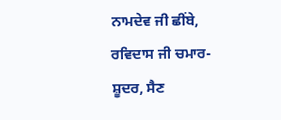ਨਾਮਦੇਵ ਜੀ ਛੀਂਬੇ, ਰਵਿਦਾਸ ਜੀ ਚਮਾਰ-ਸ਼ੂਦਰ, ਸੈਣ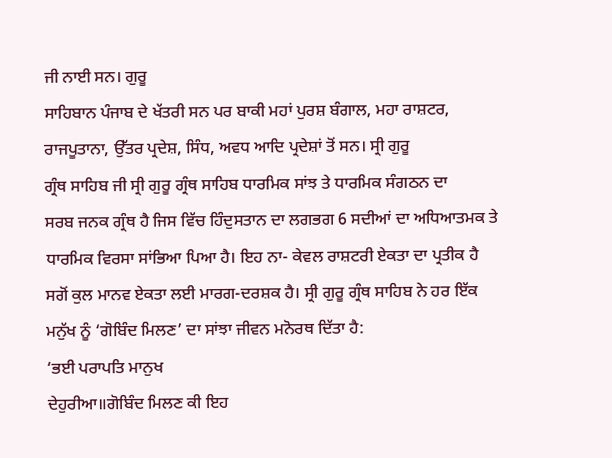ਜੀ ਨਾਈ ਸਨ। ਗੁਰੂ
ਸਾਹਿਬਾਨ ਪੰਜਾਬ ਦੇ ਖੱਤਰੀ ਸਨ ਪਰ ਬਾਕੀ ਮਹਾਂ ਪੁਰਸ਼ ਬੰਗਾਲ, ਮਹਾ ਰਾਸ਼ਟਰ,
ਰਾਜਪੂਤਾਨਾ, ਉੱਤਰ ਪ੍ਰਦੇਸ਼, ਸਿੰਧ, ਅਵਧ ਆਦਿ ਪ੍ਰਦੇਸ਼ਾਂ ਤੋਂ ਸਨ। ਸ੍ਰੀ ਗੁਰੂ
ਗ੍ਰੰਥ ਸਾਹਿਬ ਜੀ ਸ੍ਰੀ ਗੁਰੂ ਗ੍ਰੰਥ ਸਾਹਿਬ ਧਾਰਮਿਕ ਸਾਂਝ ਤੇ ਧਾਰਮਿਕ ਸੰਗਠਨ ਦਾ
ਸਰਬ ਜਨਕ ਗ੍ਰੰਥ ਹੈ ਜਿਸ ਵਿੱਚ ਹਿੰਦੁਸਤਾਨ ਦਾ ਲਗਭਗ 6 ਸਦੀਆਂ ਦਾ ਅਧਿਆਤਮਕ ਤੇ
ਧਾਰਮਿਕ ਵਿਰਸਾ ਸਾਂਭਿਆ ਪਿਆ ਹੈ। ਇਹ ਨਾ- ਕੇਵਲ ਰਾਸ਼ਟਰੀ ਏਕਤਾ ਦਾ ਪ੍ਰਤੀਕ ਹੈ
ਸਗੋਂ ਕੁਲ ਮਾਨਵ ਏਕਤਾ ਲਈ ਮਾਰਗ-ਦਰਸ਼ਕ ਹੈ। ਸ੍ਰੀ ਗੁਰੂ ਗ੍ਰੰਥ ਸਾਹਿਬ ਨੇ ਹਰ ਇੱਕ
ਮਨੁੱਖ ਨੂੰ ‘ਗੋਬਿੰਦ ਮਿਲਣ’ ਦਾ ਸਾਂਝਾ ਜੀਵਨ ਮਨੋਰਥ ਦਿੱਤਾ ਹੈ:
‘ਭਈ ਪਰਾਪਤਿ ਮਾਨੁਖ
ਦੇਹੁਰੀਆ॥ਗੋਬਿੰਦ ਮਿਲਣ ਕੀ ਇਹ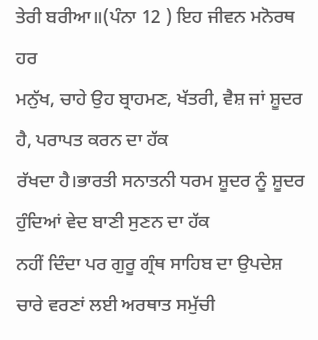ਤੇਰੀ ਬਰੀਆ॥(ਪੰਨਾ 12 ) ਇਹ ਜੀਵਨ ਮਨੋਰਥ ਹਰ
ਮਨੁੱਖ, ਚਾਹੇ ਉਹ ਬ੍ਰਾਹਮਣ, ਖੱਤਰੀ, ਵੈਸ਼ ਜਾਂ ਸ਼ੂਦਰ ਹੈ, ਪਰਾਪਤ ਕਰਨ ਦਾ ਹੱਕ
ਰੱਖਦਾ ਹੈ।ਭਾਰਤੀ ਸਨਾਤਨੀ ਧਰਮ ਸ਼ੂਦਰ ਨੂੰ ਸ਼ੂਦਰ ਹੁੰਦਿਆਂ ਵੇਦ ਬਾਣੀ ਸੁਣਨ ਦਾ ਹੱਕ
ਨਹੀਂ ਦਿੰਦਾ ਪਰ ਗੁਰੂ ਗ੍ਰੰਥ ਸਾਹਿਬ ਦਾ ਉਪਦੇਸ਼ ਚਾਰੇ ਵਰਣਾਂ ਲਈ ਅਰਥਾਤ ਸਮੁੱਚੀ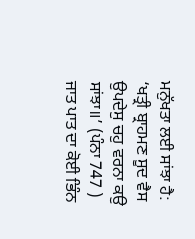ਮਨੁੱਖਤਾ ਲਈ ਸਾਂਝਾ ਹੈ: ‘ਖਤ੍ਰੀ ਬ੍ਰਾਹਮਣ ਸੂਦ ਵੈਸ ਉਪਦੇਸੁ ਚਹੁ ਵਰਨਾ ਕਉ
ਸਾਂਝਾ॥’ (ਪੰਨਾ 747 ) ਜਾਤ ਪਾਤ ਦਾ ਕੋਈ ਭਿੰਨ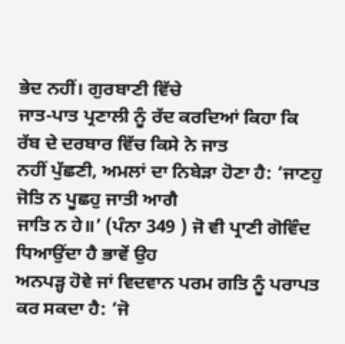ਭੇਦ ਨਹੀਂ। ਗੁਰਬਾਣੀ ਵਿੱਚੇ
ਜਾਤ-ਪਾਤ ਪ੍ਰਣਾਲੀ ਨੂੰ ਰੱਦ ਕਰਦਿਆਂ ਕਿਹਾ ਕਿ ਰੱਬ ਦੇ ਦਰਬਾਰ ਵਿੱਚ ਕਿਸੇ ਨੇ ਜਾਤ
ਨਹੀਂ ਪੁੱਛਣੀ, ਅਮਲਾਂ ਦਾ ਨਿਬੇੜਾ ਹੋਣਾ ਹੈ: ‘ਜਾਣਹੁ ਜੋਤਿ ਨ ਪੂਛਹੁ ਜਾਤੀ ਆਗੈ
ਜਾਤਿ ਨ ਹੇ॥’ (ਪੰਨਾ 349 ) ਜੋ ਵੀ ਪ੍ਰਾਣੀ ਗੋਵਿੰਦ ਧਿਆਉਂਦਾ ਹੈ ਭਾਵੇਂ ਉਹ
ਅਨਪੜ੍ਹ ਹੋਵੇ ਜਾਂ ਵਿਦਵਾਨ ਪਰਮ ਗਤਿ ਨੂੰ ਪਰਾਪਤ ਕਰ ਸਕਦਾ ਹੈ: ‘ਜੋ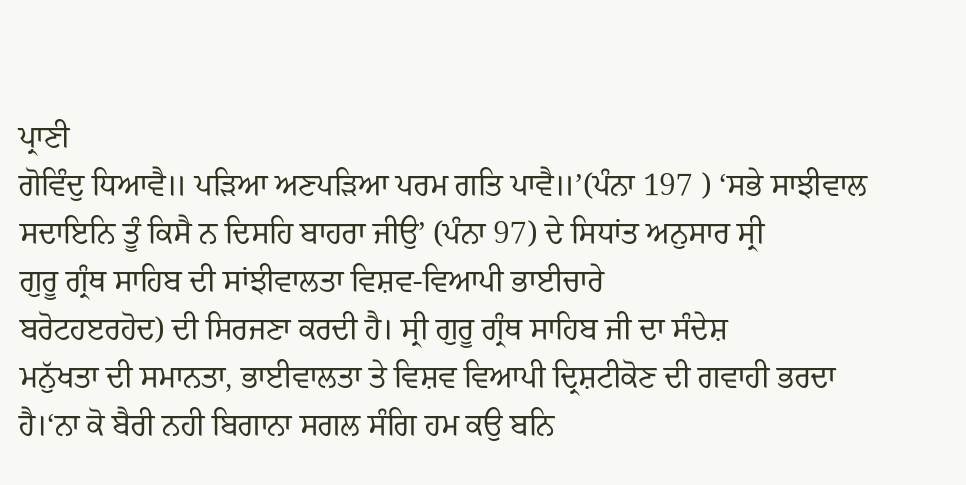ਪ੍ਰਾਣੀ
ਗੋਵਿੰਦੁ ਧਿਆਵੈ॥ ਪੜਿਆ ਅਣਪੜਿਆ ਪਰਮ ਗਤਿ ਪਾਵੈ॥’(ਪੰਨਾ 197 ) ‘ਸਭੇ ਸਾਝੀਵਾਲ
ਸਦਾਇਨਿ ਤੂੰ ਕਿਸੈ ਨ ਦਿਸਹਿ ਬਾਹਰਾ ਜੀਉ’ (ਪੰਨਾ 97) ਦੇ ਸਿਧਾਂਤ ਅਨੁਸਾਰ ਸ੍ਰੀ
ਗੁਰੂ ਗ੍ਰੰਥ ਸਾਹਿਬ ਦੀ ਸਾਂਝੀਵਾਲਤਾ ਵਿਸ਼ਵ-ਵਿਆਪੀ ਭਾਈਚਾਰੇ
ਬਰੋਟਹੲਰਹੋਦ) ਦੀ ਸਿਰਜਣਾ ਕਰਦੀ ਹੈ। ਸ੍ਰੀ ਗੁਰੂ ਗ੍ਰੰਥ ਸਾਹਿਬ ਜੀ ਦਾ ਸੰਦੇਸ਼
ਮਨੁੱਖਤਾ ਦੀ ਸਮਾਨਤਾ, ਭਾਈਵਾਲਤਾ ਤੇ ਵਿਸ਼ਵ ਵਿਆਪੀ ਦ੍ਰਿਸ਼ਟੀਕੋਣ ਦੀ ਗਵਾਹੀ ਭਰਦਾ
ਹੈ।‘ਨਾ ਕੋ ਬੈਰੀ ਨਹੀ ਬਿਗਾਨਾ ਸਗਲ ਸੰਗਿ ਹਮ ਕਉ ਬਨਿ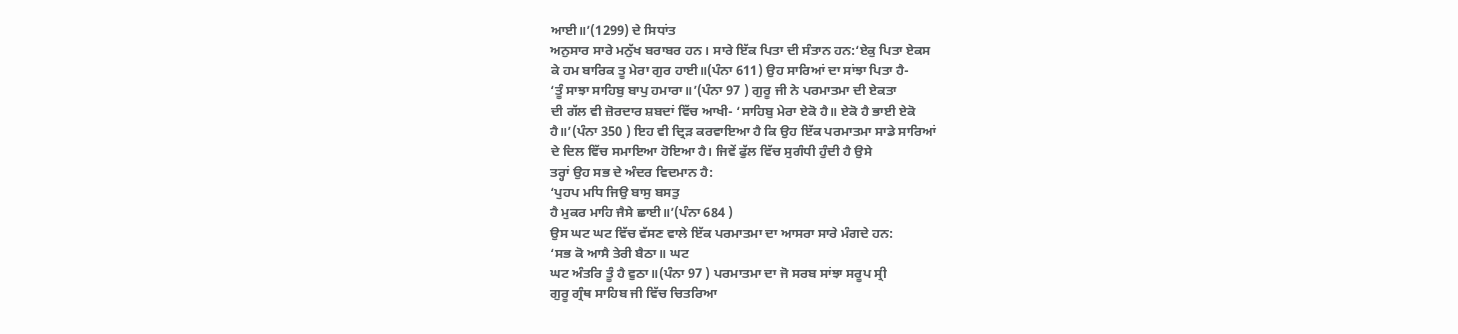ਆਈ॥’(1299) ਦੇ ਸਿਧਾਂਤ
ਅਨੁਸਾਰ ਸਾਰੇ ਮਨੁੱਖ ਬਰਾਬਰ ਹਨ। ਸਾਰੇ ਇੱਕ ਪਿਤਾ ਦੀ ਸੰਤਾਨ ਹਨ:‘ਏਕੁ ਪਿਤਾ ਏਕਸ
ਕੇ ਹਮ ਬਾਰਿਕ ਤੂ ਮੇਰਾ ਗੁਰ ਹਾਈ॥(ਪੰਨਾ 611) ਉਹ ਸਾਰਿਆਂ ਦਾ ਸਾਂਝਾ ਪਿਤਾ ਹੈ-
‘ਤੂੰ ਸਾਝਾ ਸਾਹਿਬੁ ਬਾਪੁ ਹਮਾਰਾ॥’(ਪੰਨਾ 97 ) ਗੁਰੂ ਜੀ ਨੇ ਪਰਮਾਤਮਾ ਦੀ ਏਕਤਾ
ਦੀ ਗੱਲ ਵੀ ਜ਼ੋਰਦਾਰ ਸ਼ਬਦਾਂ ਵਿੱਚ ਆਖੀ- ‘ਸਾਹਿਬੁ ਮੇਰਾ ਏਕੋ ਹੈ॥ ਏਕੋ ਹੈ ਭਾਈ ਏਕੋ
ਹੈ॥’(ਪੰਨਾ 350 ) ਇਹ ਵੀ ਦ੍ਰਿੜ ਕਰਵਾਇਆ ਹੈ ਕਿ ਉਹ ਇੱਕ ਪਰਮਾਤਮਾ ਸਾਡੇ ਸਾਰਿਆਂ
ਦੇ ਦਿਲ ਵਿੱਚ ਸਮਾਇਆ ਹੋਇਆ ਹੈ। ਜਿਵੇਂ ਫੁੱਲ ਵਿੱਚ ਸੁਗੰਧੀ ਹੁੰਦੀ ਹੈ ਉਸੇ
ਤਰ੍ਹਾਂ ਉਹ ਸਭ ਦੇ ਅੰਦਰ ਵਿਦਮਾਨ ਹੈ:
‘ਪੁਹਪ ਮਧਿ ਜਿਉ ਬਾਸੁ ਬਸਤੁ
ਹੈ ਮੁਕਰ ਮਾਹਿ ਜੈਸੇ ਛਾਈ॥’(ਪੰਨਾ 684 )
ਉਸ ਘਟ ਘਟ ਵਿੱਚ ਵੱਸਣ ਵਾਲੇ ਇੱਕ ਪਰਮਾਤਮਾ ਦਾ ਆਸਰਾ ਸਾਰੇ ਮੰਗਦੇ ਹਨ:
‘ਸਭ ਕੋ ਆਸੈ ਤੇਰੀ ਬੈਠਾ॥ ਘਟ
ਘਟ ਅੰਤਰਿ ਤੂੰ ਹੈ ਵੁਠਾ॥(ਪੰਨਾ 97 ) ਪਰਮਾਤਮਾ ਦਾ ਜੋ ਸਰਬ ਸਾਂਝਾ ਸਰੂਪ ਸ੍ਰੀ
ਗੁਰੂ ਗ੍ਰੰਥ ਸਾਹਿਬ ਜੀ ਵਿੱਚ ਚਿਤਰਿਆ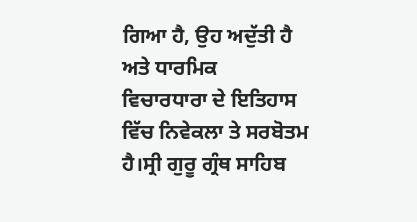ਗਿਆ ਹੈ, ਉਹ ਅਦੁੱਤੀ ਹੈ ਅਤੇ ਧਾਰਮਿਕ
ਵਿਚਾਰਧਾਰਾ ਦੇ ਇਤਿਹਾਸ ਵਿੱਚ ਨਿਵੇਕਲਾ ਤੇ ਸਰਬੋਤਮ ਹੈ।ਸ੍ਰੀ ਗੁਰੂ ਗ੍ਰੰਥ ਸਾਹਿਬ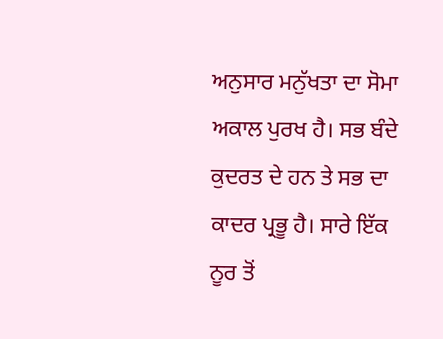ਅਨੁਸਾਰ ਮਨੁੱਖਤਾ ਦਾ ਸੋਮਾ ਅਕਾਲ ਪੁਰਖ ਹੈ। ਸਭ ਬੰਦੇ ਕੁਦਰਤ ਦੇ ਹਨ ਤੇ ਸਭ ਦਾ
ਕਾਦਰ ਪ੍ਰਭੂ ਹੈ। ਸਾਰੇ ਇੱਕ ਨੂਰ ਤੋਂ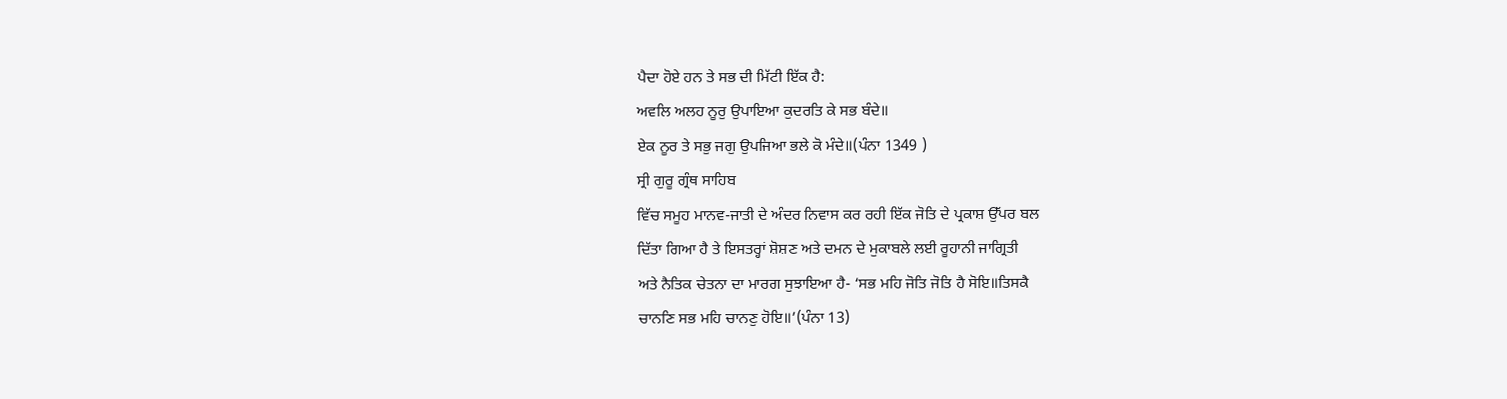ਪੈਦਾ ਹੋਏ ਹਨ ਤੇ ਸਭ ਦੀ ਮਿੱਟੀ ਇੱਕ ਹੈ:
ਅਵਲਿ ਅਲਹ ਨੂਰੁ ਉਪਾਇਆ ਕੁਦਰਤਿ ਕੇ ਸਭ ਬੰਦੇ॥
ਏਕ ਨੂਰ ਤੇ ਸਭੁ ਜਗੁ ਉਪਜਿਆ ਭਲੇ ਕੋ ਮੰਦੇ॥(ਪੰਨਾ 1349 )
ਸ੍ਰੀ ਗੁਰੂ ਗ੍ਰੰਥ ਸਾਹਿਬ
ਵਿੱਚ ਸਮੂਹ ਮਾਨਵ-ਜਾਤੀ ਦੇ ਅੰਦਰ ਨਿਵਾਸ ਕਰ ਰਹੀ ਇੱਕ ਜੋਤਿ ਦੇ ਪ੍ਰਕਾਸ਼ ਉੱਪਰ ਬਲ
ਦਿੱਤਾ ਗਿਆ ਹੈ ਤੇ ਇਸਤਰ੍ਹਾਂ ਸ਼ੋਸ਼ਣ ਅਤੇ ਦਮਨ ਦੇ ਮੁਕਾਬਲੇ ਲਈ ਰੂਹਾਨੀ ਜਾਗ੍ਰਿਤੀ
ਅਤੇ ਨੈਤਿਕ ਚੇਤਨਾ ਦਾ ਮਾਰਗ ਸੁਝਾਇਆ ਹੈ- ‘ਸਭ ਮਹਿ ਜੋਤਿ ਜੋਤਿ ਹੈ ਸੋਇ॥ਤਿਸਕੈ
ਚਾਨਣਿ ਸਭ ਮਹਿ ਚਾਨਣੁ ਹੋਇ॥’(ਪੰਨਾ 13)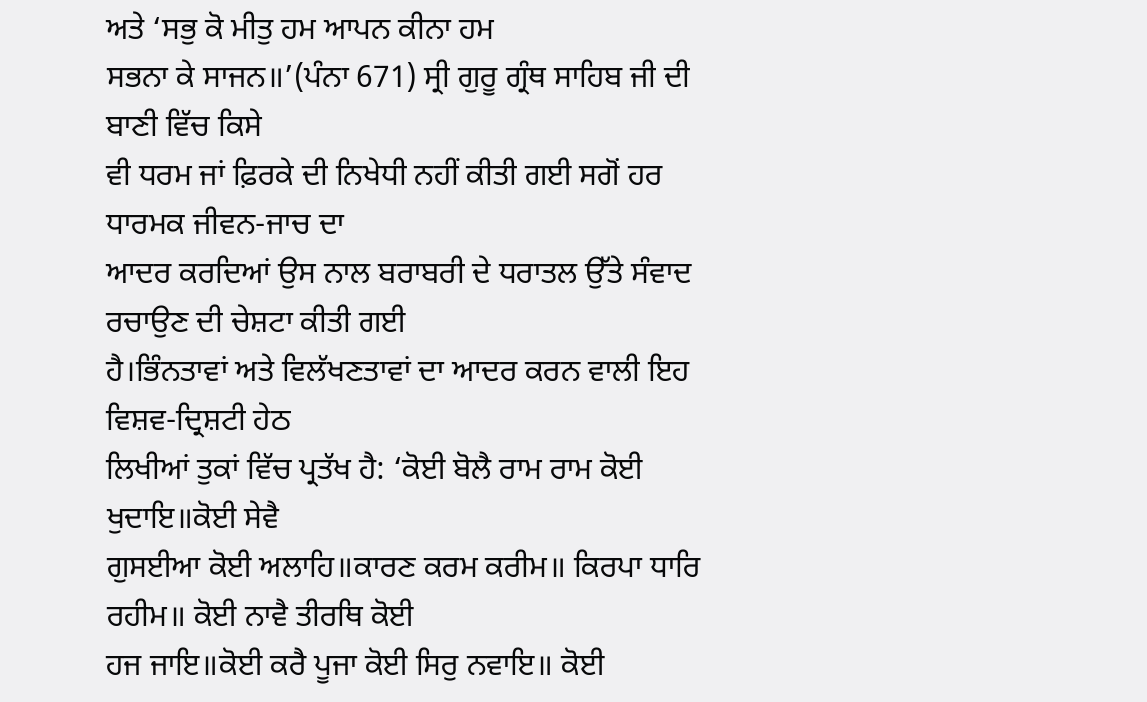ਅਤੇ ‘ਸਭੁ ਕੋ ਮੀਤੁ ਹਮ ਆਪਨ ਕੀਨਾ ਹਮ
ਸਭਨਾ ਕੇ ਸਾਜਨ॥’(ਪੰਨਾ 671) ਸ੍ਰੀ ਗੁਰੂ ਗ੍ਰੰਥ ਸਾਹਿਬ ਜੀ ਦੀ ਬਾਣੀ ਵਿੱਚ ਕਿਸੇ
ਵੀ ਧਰਮ ਜਾਂ ਫ਼ਿਰਕੇ ਦੀ ਨਿਖੇਧੀ ਨਹੀਂ ਕੀਤੀ ਗਈ ਸਗੋਂ ਹਰ ਧਾਰਮਕ ਜੀਵਨ-ਜਾਚ ਦਾ
ਆਦਰ ਕਰਦਿਆਂ ਉਸ ਨਾਲ ਬਰਾਬਰੀ ਦੇ ਧਰਾਤਲ ਉੱਤੇ ਸੰਵਾਦ ਰਚਾਉਣ ਦੀ ਚੇਸ਼ਟਾ ਕੀਤੀ ਗਈ
ਹੈ।ਭਿੰਨਤਾਵਾਂ ਅਤੇ ਵਿਲੱਖਣਤਾਵਾਂ ਦਾ ਆਦਰ ਕਰਨ ਵਾਲੀ ਇਹ ਵਿਸ਼ਵ-ਦ੍ਰਿਸ਼ਟੀ ਹੇਠ
ਲਿਖੀਆਂ ਤੁਕਾਂ ਵਿੱਚ ਪ੍ਰਤੱਖ ਹੈ: ‘ਕੋਈ ਬੋਲੈ ਰਾਮ ਰਾਮ ਕੋਈ ਖੁਦਾਇ॥ਕੋਈ ਸੇਵੈ
ਗੁਸਈਆ ਕੋਈ ਅਲਾਹਿ॥ਕਾਰਣ ਕਰਮ ਕਰੀਮ॥ ਕਿਰਪਾ ਧਾਰਿ ਰਹੀਮ॥ ਕੋਈ ਨਾਵੈ ਤੀਰਥਿ ਕੋਈ
ਹਜ ਜਾਇ॥ਕੋਈ ਕਰੈ ਪੂਜਾ ਕੋਈ ਸਿਰੁ ਨਵਾਇ॥ ਕੋਈ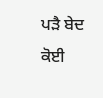ਪੜੈ ਬੇਦ ਕੋਈ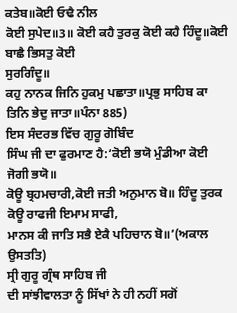ਕਤੇਬ॥ਕੋਈ ਓਢੈ ਨੀਲ
ਕੋਈ ਸੁਪੇਦ॥3॥ ਕੋਈ ਕਹੈ ਤੁਰਕੁ ਕੋਈ ਕਹੈ ਹਿੰਦੂ॥ਕੋਈ ਬਾਛੈ ਭਿਸਤੁ ਕੋਈ
ਸੁਰਗਿੰਦੂ॥
ਕਹੁ ਨਾਨਕ ਜਿਨਿ ਹੁਕਮੁ ਪਛਾਤਾ॥ਪ੍ਰਭੁ ਸਾਹਿਬ ਕਾ ਤਿਨਿ ਭੇਦੁ ਜਾਤਾ॥ਪੰਨਾ 885)
ਇਸ ਸੰਦਰਭ ਵਿੱਚ ਗੁਰੂ ਗੋਬਿੰਦ
ਸਿੰਘ ਜੀ ਦਾ ਫੁਰਮਾਣ ਹੈ:‘ਕੋਈ ਭਯੋ ਮੁੰਡੀਆ ਕੋਈ ਜੋਗੀ ਭਯੋ॥
ਕੋਊ ਬ੍ਰਹਮਚਾਰੀ,ਕੋਈ ਜਤੀ ਅਨੁਮਾਨ ਬੋ॥ ਹਿੰਦੂ ਤੁਰਕ ਕੋਊ ਰਾਫਜੀ ਇਮਾਮ ਸਾਫੀ,
ਮਾਨਸ ਕੀ ਜਾਤਿ ਸਭੈ ਏਕੈ ਪਹਿਚਾਨ ਬੋ॥’(ਅਕਾਲ ਉਸਤਤਿ)
ਸ੍ਰੀ ਗੁਰੂ ਗ੍ਰੰਥ ਸਾਹਿਬ ਜੀ
ਦੀ ਸਾਂਝੀਵਾਲਤਾ ਨੂੰ ਸਿੱਖਾਂ ਨੇ ਹੀ ਨਹੀਂ ਸਗੋਂ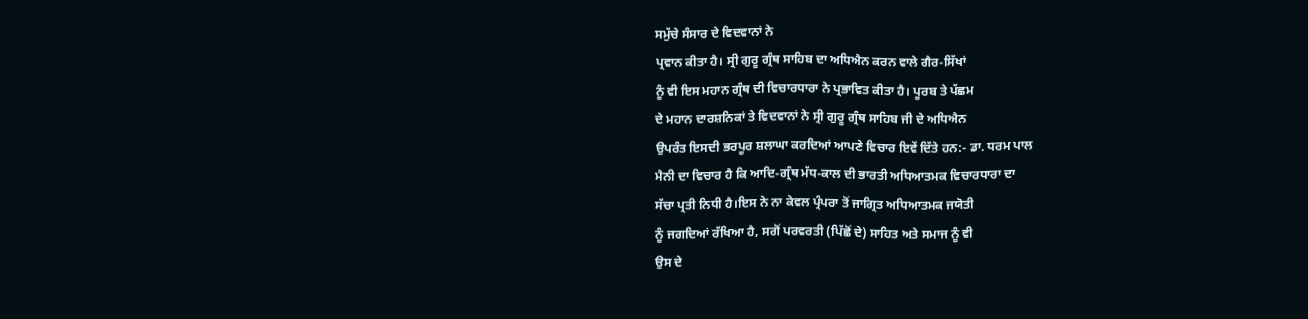ਸਮੁੱਚੇ ਸੰਸਾਰ ਦੇ ਵਿਦਵਾਨਾਂ ਨੇ
ਪ੍ਰਵਾਨ ਕੀਤਾ ਹੈ। ਸ੍ਰੀ ਗੁਰੂ ਗ੍ਰੰਥ ਸਾਹਿਬ ਦਾ ਅਧਿਐਨ ਕਰਨ ਵਾਲੇ ਗੈਰ-ਸਿੱਖਾਂ
ਨੂੰ ਵੀ ਇਸ ਮਹਾਨ ਗ੍ਰੰਥ ਦੀ ਵਿਚਾਰਧਾਰਾ ਨੇ ਪ੍ਰਭਾਵਿਤ ਕੀਤਾ ਹੈ। ਪੂਰਬ ਤੇ ਪੱਛਮ
ਦੇ ਮਹਾਨ ਦਾਰਸ਼ਨਿਕਾਂ ਤੇ ਵਿਦਵਾਨਾਂ ਨੇ ਸ੍ਰੀ ਗੁਰੂ ਗ੍ਰੰਥ ਸਾਹਿਬ ਜੀ ਦੇ ਅਧਿਐਨ
ਉਪਰੰਤ ਇਸਦੀ ਭਰਪੂਰ ਸ਼ਲਾਘਾ ਕਰਦਿਆਂ ਆਪਣੇ ਵਿਚਾਰ ਇਵੇਂ ਦਿੱਤੇ ਹਨ:- ਡਾ. ਧਰਮ ਪਾਲ
ਮੈਨੀ ਦਾ ਵਿਚਾਰ ਹੈ ਕਿ ਆਦਿ-ਗ੍ਰੰਥ ਮੱਧ-ਕਾਲ ਦੀ ਭਾਰਤੀ ਅਧਿਆਤਮਕ ਵਿਚਾਰਧਾਰਾ ਦਾ
ਸੱਚਾ ਪ੍ਰਤੀ ਨਿਧੀ ਹੈ।ਇਸ ਨੇ ਨਾ ਕੇਵਲ ਪ੍ਰੰਪਰਾ ਤੋਂ ਜਾਗ੍ਰਿਤ ਅਧਿਆਤਮਕ ਜਯੋਤੀ
ਨੂੰ ਜਗਦਿਆਂ ਰੱਖਿਆ ਹੈ, ਸਗੋਂ ਪਰਵਰਤੀ (ਪਿੱਛੋਂ ਦੇ) ਸਾਹਿਤ ਅਤੇ ਸਮਾਜ ਨੂੰ ਵੀ
ਉਸ ਦੇ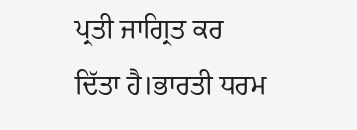ਪ੍ਰਤੀ ਜਾਗ੍ਰਿਤ ਕਰ ਦਿੱਤਾ ਹੈ।ਭਾਰਤੀ ਧਰਮ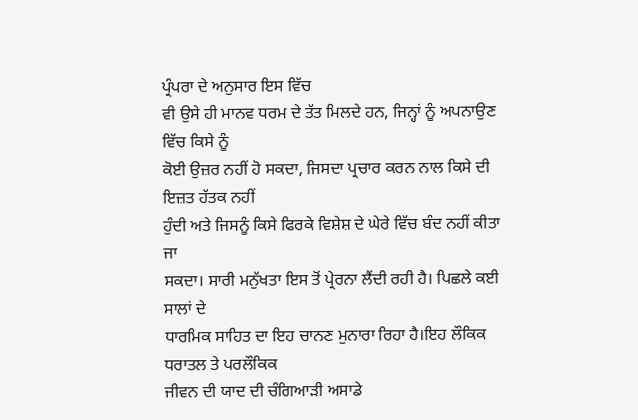ਪ੍ਰੰਪਰਾ ਦੇ ਅਨੁਸਾਰ ਇਸ ਵਿੱਚ
ਵੀ ਉਸੇ ਹੀ ਮਾਨਵ ਧਰਮ ਦੇ ਤੱਤ ਮਿਲਦੇ ਹਨ, ਜਿਨ੍ਹਾਂ ਨੂੰ ਅਪਨਾਉਣ ਵਿੱਚ ਕਿਸੇ ਨੂੰ
ਕੋਈ ਉਜ਼ਰ ਨਹੀਂ ਹੋ ਸਕਦਾ, ਜਿਸਦਾ ਪ੍ਰਚਾਰ ਕਰਨ ਨਾਲ ਕਿਸੇ ਦੀ ਇਜ਼ਤ ਹੱਤਕ ਨਹੀਂ
ਹੁੰਦੀ ਅਤੇ ਜਿਸਨੂੰ ਕਿਸੇ ਫਿਰਕੇ ਵਿਸ਼ੇਸ਼ ਦੇ ਘੇਰੇ ਵਿੱਚ ਬੰਦ ਨਹੀਂ ਕੀਤਾ ਜਾ
ਸਕਦਾ। ਸਾਰੀ ਮਨੁੱਖਤਾ ਇਸ ਤੋਂ ਪ੍ਰੇਰਨਾ ਲੈਂਦੀ ਰਹੀ ਹੈ। ਪਿਛਲੇ ਕਈ ਸਾਲਾਂ ਦੇ
ਧਾਰਮਿਕ ਸਾਹਿਤ ਦਾ ਇਹ ਚਾਨਣ ਮੁਨਾਰਾ ਰਿਹਾ ਹੈ।ਇਹ ਲੌਕਿਕ ਧਰਾਤਲ ਤੇ ਪਰਲੌਕਿਕ
ਜੀਵਨ ਦੀ ਯਾਦ ਦੀ ਚੰਗਿਆੜੀ ਅਸਾਡੇ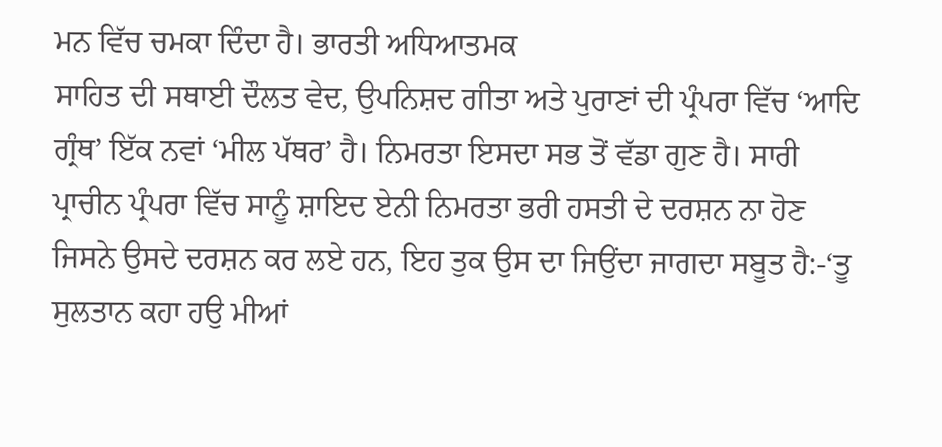ਮਨ ਵਿੱਚ ਚਮਕਾ ਦਿੰਦਾ ਹੈ। ਭਾਰਤੀ ਅਧਿਆਤਮਕ
ਸਾਹਿਤ ਦੀ ਸਥਾਈ ਦੌਲਤ ਵੇਦ, ਉਪਨਿਸ਼ਦ ਗੀਤਾ ਅਤੇ ਪੁਰਾਣਾਂ ਦੀ ਪ੍ਰੰਪਰਾ ਵਿੱਚ ‘ਆਦਿ
ਗ੍ਰੰਥ’ ਇੱਕ ਨਵਾਂ ‘ਮੀਲ ਪੱਥਰ’ ਹੈ। ਨਿਮਰਤਾ ਇਸਦਾ ਸਭ ਤੋਂ ਵੱਡਾ ਗੁਣ ਹੈ। ਸਾਰੀ
ਪ੍ਰਾਚੀਨ ਪ੍ਰੰਪਰਾ ਵਿੱਚ ਸਾਨੂੰ ਸ਼ਾਇਦ ਏਨੀ ਨਿਮਰਤਾ ਭਰੀ ਹਸਤੀ ਦੇ ਦਰਸ਼ਨ ਨਾ ਹੋਣ
ਜਿਸਨੇ ਉਸਦੇ ਦਰਸ਼ਨ ਕਰ ਲਏ ਹਨ, ਇਹ ਤੁਕ ਉਸ ਦਾ ਜਿਉਂਦਾ ਜਾਗਦਾ ਸਬੂਤ ਹੈ:-‘ਤੂ
ਸੁਲਤਾਨ ਕਹਾ ਹਉ ਮੀਆਂ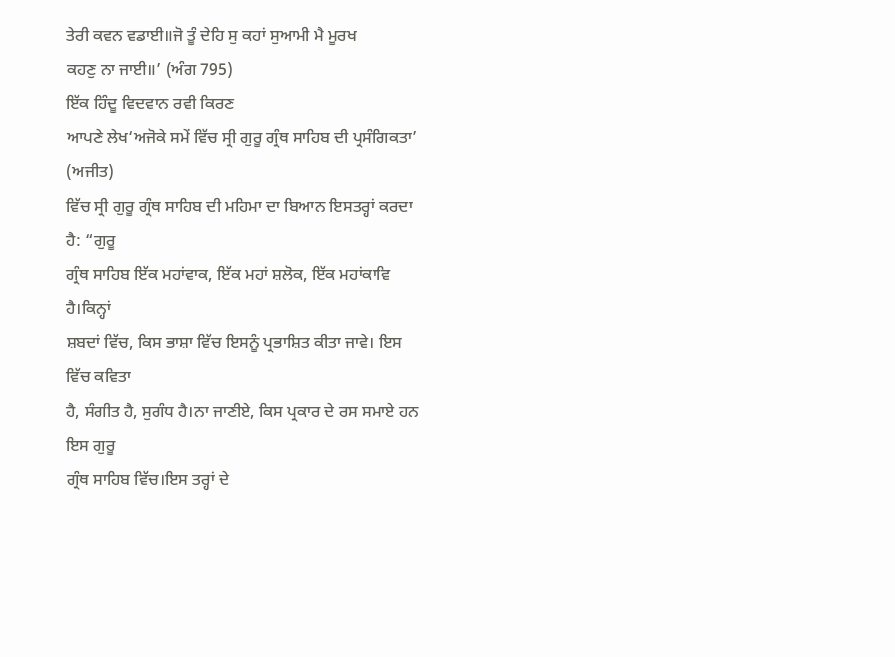ਤੇਰੀ ਕਵਨ ਵਡਾਈ॥ਜੋ ਤੂੰ ਦੇਹਿ ਸੁ ਕਹਾਂ ਸੁਆਮੀ ਮੈ ਮੂਰਖ
ਕਹਣੁ ਨਾ ਜਾਈ॥’ (ਅੰਗ 795)
ਇੱਕ ਹਿੰਦੂ ਵਿਦਵਾਨ ਰਵੀ ਕਿਰਣ
ਆਪਣੇ ਲੇਖ‘ਅਜੋਕੇ ਸਮੇਂ ਵਿੱਚ ਸ੍ਰੀ ਗੁਰੂ ਗ੍ਰੰਥ ਸਾਹਿਬ ਦੀ ਪ੍ਰਸੰਗਿਕਤਾ’ (ਅਜੀਤ)
ਵਿੱਚ ਸ੍ਰੀ ਗੁਰੂ ਗ੍ਰੰਥ ਸਾਹਿਬ ਦੀ ਮਹਿਮਾ ਦਾ ਬਿਆਨ ਇਸਤਰ੍ਹਾਂ ਕਰਦਾ ਹੈ: “ਗੁਰੂ
ਗ੍ਰੰਥ ਸਾਹਿਬ ਇੱਕ ਮਹਾਂਵਾਕ, ਇੱਕ ਮਹਾਂ ਸ਼ਲੋਕ, ਇੱਕ ਮਹਾਂਕਾਵਿ ਹੈ।ਕਿਨ੍ਹਾਂ
ਸ਼ਬਦਾਂ ਵਿੱਚ, ਕਿਸ ਭਾਸ਼ਾ ਵਿੱਚ ਇਸਨੂੰ ਪ੍ਰਭਾਸ਼ਿਤ ਕੀਤਾ ਜਾਵੇ। ਇਸ ਵਿੱਚ ਕਵਿਤਾ
ਹੈ, ਸੰਗੀਤ ਹੈ, ਸੁਗੰਧ ਹੈ।ਨਾ ਜਾਣੀਏ, ਕਿਸ ਪ੍ਰਕਾਰ ਦੇ ਰਸ ਸਮਾਏ ਹਨ ਇਸ ਗੁਰੂ
ਗ੍ਰੰਥ ਸਾਹਿਬ ਵਿੱਚ।ਇਸ ਤਰ੍ਹਾਂ ਦੇ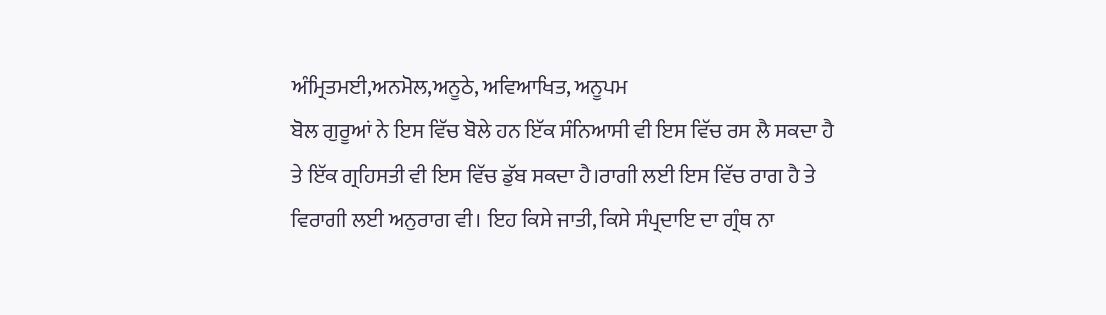ਅੰਮ੍ਰਿਤਮਈ,ਅਨਮੋਲ,ਅਨੂਠੇ, ਅਵਿਆਖਿਤ, ਅਨੂਪਮ
ਬੋਲ ਗੁਰੂਆਂ ਨੇ ਇਸ ਵਿੱਚ ਬੋਲੇ ਹਨ ਇੱਕ ਸੰਨਿਆਸੀ ਵੀ ਇਸ ਵਿੱਚ ਰਸ ਲੈ ਸਕਦਾ ਹੈ
ਤੇ ਇੱਕ ਗ੍ਰਹਿਸਤੀ ਵੀ ਇਸ ਵਿੱਚ ਡੁੱਬ ਸਕਦਾ ਹੈ।ਰਾਗੀ ਲਈ ਇਸ ਵਿੱਚ ਰਾਗ ਹੈ ਤੇ
ਵਿਰਾਗੀ ਲਈ ਅਨੁਰਾਗ ਵੀ। ਇਹ ਕਿਸੇ ਜਾਤੀ, ਕਿਸੇ ਸੰਪ੍ਰਦਾਇ ਦਾ ਗ੍ਰੰਥ ਨਾ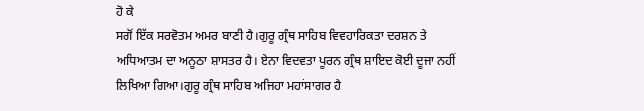ਹੋ ਕੇ
ਸਗੋਂ ਇੱਕ ਸਰਵੋਤਮ ਅਮਰ ਬਾਣੀ ਹੈ।ਗੁਰੂ ਗ੍ਰੰਥ ਸਾਹਿਬ ਵਿਵਹਾਰਿਕਤਾ ਦਰਸ਼ਨ ਤੇ
ਅਧਿਆਤਮ ਦਾ ਅਨੂਠਾ ਸ਼ਾਸਤਰ ਹੈ। ਏਨਾ ਵਿਦਵਤਾ ਪੂਰਨ ਗ੍ਰੰਥ ਸ਼ਾਇਦ ਕੋਈ ਦੂਜਾ ਨਹੀਂ
ਲਿਖਿਆ ਗਿਆ।ਗੁਰੂ ਗ੍ਰੰਥ ਸਾਹਿਬ ਅਜਿਹਾ ਮਹਾਂਸਾਗਰ ਹੈ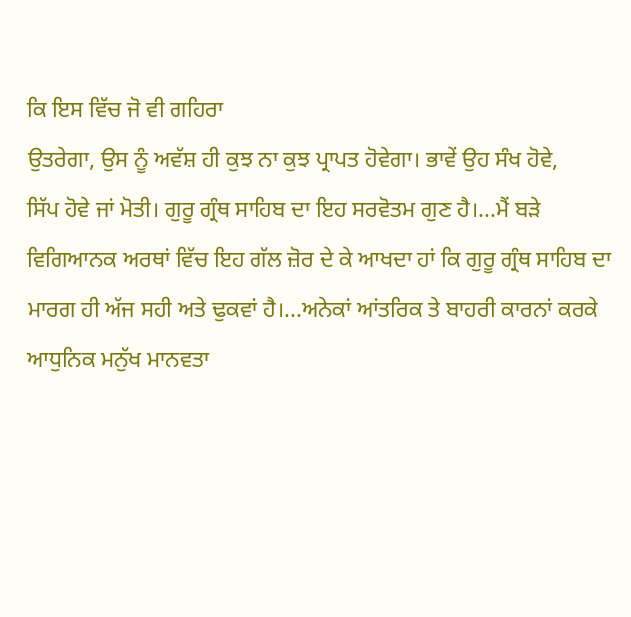ਕਿ ਇਸ ਵਿੱਚ ਜੋ ਵੀ ਗਹਿਰਾ
ਉਤਰੇਗਾ, ਉਸ ਨੂੰ ਅਵੱਸ਼ ਹੀ ਕੁਝ ਨਾ ਕੁਝ ਪ੍ਰਾਪਤ ਹੋਵੇਗਾ। ਭਾਵੇਂ ਉਹ ਸੰਖ ਹੋਵੇ,
ਸਿੱਪ ਹੋਵੇ ਜਾਂ ਮੋਤੀ। ਗੁਰੂ ਗ੍ਰੰਥ ਸਾਹਿਬ ਦਾ ਇਹ ਸਰਵੋਤਮ ਗੁਣ ਹੈ।...ਮੈਂ ਬੜੇ
ਵਿਗਿਆਨਕ ਅਰਥਾਂ ਵਿੱਚ ਇਹ ਗੱਲ ਜ਼ੋਰ ਦੇ ਕੇ ਆਖਦਾ ਹਾਂ ਕਿ ਗੁਰੂ ਗ੍ਰੰਥ ਸਾਹਿਬ ਦਾ
ਮਾਰਗ ਹੀ ਅੱਜ ਸਹੀ ਅਤੇ ਢੁਕਵਾਂ ਹੈ।...ਅਨੇਕਾਂ ਆਂਤਰਿਕ ਤੇ ਬਾਹਰੀ ਕਾਰਨਾਂ ਕਰਕੇ
ਆਧੁਨਿਕ ਮਨੁੱਖ ਮਾਨਵਤਾ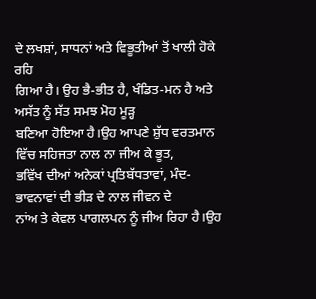ਦੇ ਲਖਸ਼ਾਂ, ਸਾਧਨਾਂ ਅਤੇ ਵਿਭੂਤੀਆਂ ਤੋਂ ਖਾਲੀ ਹੋਕੇ ਰਹਿ
ਗਿਆ ਹੈ। ਉਹ ਭੈ-ਭੀਤ ਹੈ, ਖੰਡਿਤ-ਮਨ ਹੈ ਅਤੇ ਅਸੱਤ ਨੂੰ ਸੱਤ ਸਮਝ ਮੋਹ ਮੂੜ੍ਹ
ਬਣਿਆ ਹੋਇਆ ਹੈ।ਉਹ ਆਪਣੇ ਸ਼ੁੱਧ ਵਰਤਮਾਨ ਵਿੱਚ ਸਹਿਜਤਾ ਨਾਲ ਨਾ ਜੀਅ ਕੇ ਭੂਤ,
ਭਵਿੱਖ ਦੀਆਂ ਅਨੇਕਾਂ ਪ੍ਰਤਿਬੱਧਤਾਵਾਂ, ਮੰਦ-ਭਾਵਨਾਵਾਂ ਦੀ ਭੀੜ ਦੇ ਨਾਲ ਜੀਵਨ ਦੇ
ਨਾਂਅ ਤੇ ਕੇਵਲ ਪਾਗਲਪਨ ਨੂੰ ਜੀਅ ਰਿਹਾ ਹੈ।ਉਹ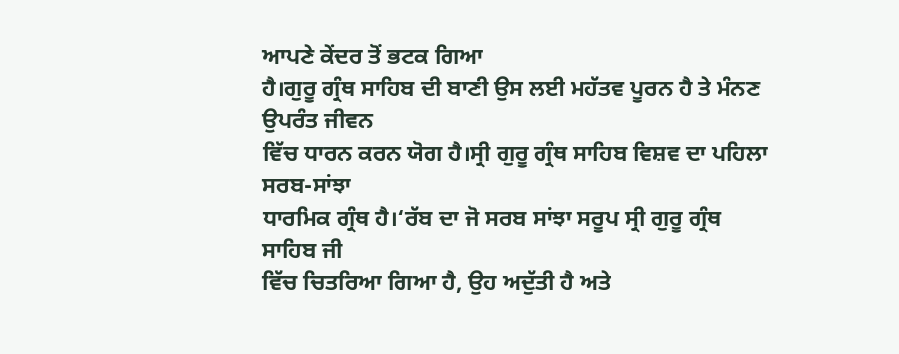ਆਪਣੇ ਕੇਂਦਰ ਤੋਂ ਭਟਕ ਗਿਆ
ਹੈ।ਗੁਰੂ ਗ੍ਰੰਥ ਸਾਹਿਬ ਦੀ ਬਾਣੀ ਉਸ ਲਈ ਮਹੱਤਵ ਪੂਰਨ ਹੈ ਤੇ ਮੰਨਣ ਉਪਰੰਤ ਜੀਵਨ
ਵਿੱਚ ਧਾਰਨ ਕਰਨ ਯੋਗ ਹੈ।ਸ੍ਰੀ ਗੁਰੂ ਗ੍ਰੰਥ ਸਾਹਿਬ ਵਿਸ਼ਵ ਦਾ ਪਹਿਲਾ ਸਰਬ-ਸਾਂਝਾ
ਧਾਰਮਿਕ ਗ੍ਰੰਥ ਹੈ।‘ਰੱਬ ਦਾ ਜੋ ਸਰਬ ਸਾਂਝਾ ਸਰੂਪ ਸ੍ਰੀ ਗੁਰੂ ਗ੍ਰੰਥ ਸਾਹਿਬ ਜੀ
ਵਿੱਚ ਚਿਤਰਿਆ ਗਿਆ ਹੈ, ਉਹ ਅਦੁੱਤੀ ਹੈ ਅਤੇ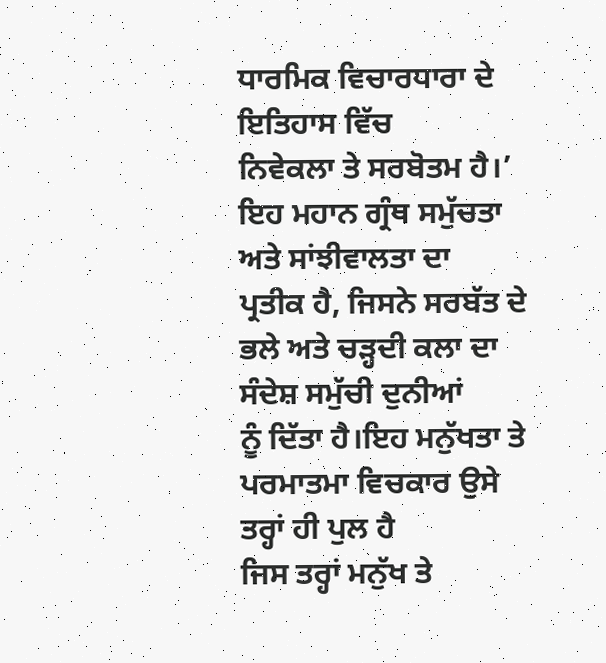ਧਾਰਮਿਕ ਵਿਚਾਰਧਾਰਾ ਦੇ ਇਤਿਹਾਸ ਵਿੱਚ
ਨਿਵੇਕਲਾ ਤੇ ਸਰਬੋਤਮ ਹੈ।’ ਇਹ ਮਹਾਨ ਗ੍ਰੰਥ ਸਮੁੱਚਤਾ ਅਤੇ ਸਾਂਝੀਵਾਲਤਾ ਦਾ
ਪ੍ਰਤੀਕ ਹੈ, ਜਿਸਨੇ ਸਰਬੱਤ ਦੇ ਭਲੇ ਅਤੇ ਚੜ੍ਹਦੀ ਕਲਾ ਦਾ ਸੰਦੇਸ਼ ਸਮੁੱਚੀ ਦੁਨੀਆਂ
ਨੂੰ ਦਿੱਤਾ ਹੈ।ਇਹ ਮਨੁੱਖਤਾ ਤੇ ਪਰਮਾਤਮਾ ਵਿਚਕਾਰ ਉਸੇ ਤਰ੍ਹਾਂ ਹੀ ਪੁਲ ਹੈ
ਜਿਸ ਤਰ੍ਹਾਂ ਮਨੁੱਖ ਤੇ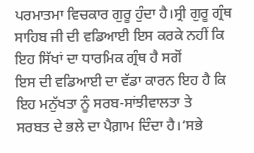ਪਰਮਾਤਮਾ ਵਿਚਕਾਰ ਗੁਰੂ ਹੁੰਦਾ ਹੈ।ਸ੍ਰੀ ਗੁਰੂ ਗ੍ਰੰਥ
ਸਾਹਿਬ ਜੀ ਦੀ ਵਡਿਆਈ ਇਸ ਕਰਕੇ ਨਹੀਂ ਕਿ ਇਹ ਸਿੱਖਾਂ ਦਾ ਧਾਰਮਿਕ ਗ੍ਰੰਥ ਹੈ ਸਗੋਂ
ਇਸ ਦੀ ਵਡਿਆਈ ਦਾ ਵੱਡਾ ਕਾਰਨ ਇਹ ਹੈ ਕਿ ਇਹ ਮਨੁੱਖਤਾ ਨੂੰ ਸਰਬ-ਸਾਂਝੀਵਾਲਤਾ ਤੇ
ਸਰਬਤ ਦੇ ਭਲੇ ਦਾ ਪੈਗ਼ਾਮ ਦਿੰਦਾ ਹੈ।‘ਸਭੇ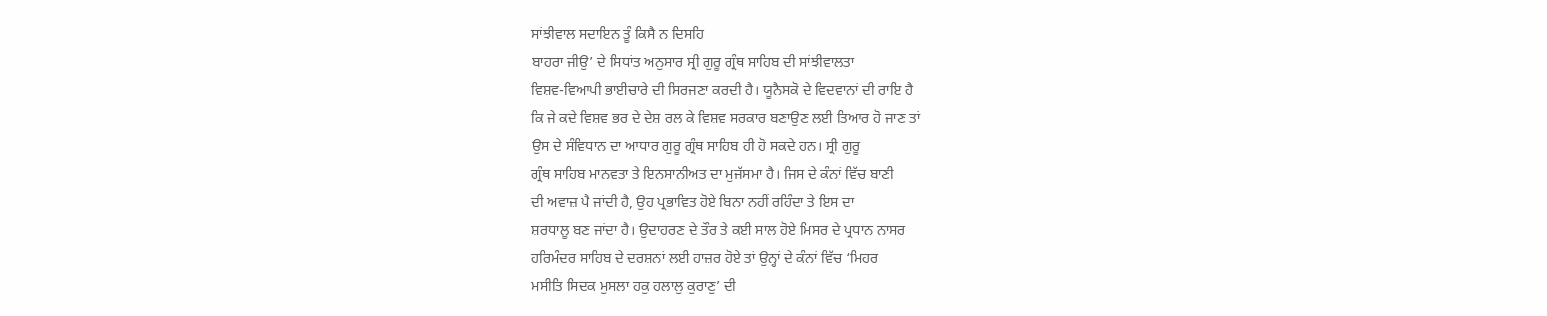ਸਾਂਝੀਵਾਲ ਸਦਾਇਨ ਤੂੰ ਕਿਸੈ ਨ ਦਿਸਹਿ
ਬਾਹਰਾ ਜੀਉ’ ਦੇ ਸਿਧਾਂਤ ਅਨੁਸਾਰ ਸ੍ਰੀ ਗੁਰੂ ਗ੍ਰੰਥ ਸਾਹਿਬ ਦੀ ਸਾਂਝੀਵਾਲਤਾ
ਵਿਸ਼ਵ-ਵਿਆਪੀ ਭਾਈਚਾਰੇ ਦੀ ਸਿਰਜਣਾ ਕਰਦੀ ਹੈ। ਯੂਨੈਸਕੋ ਦੇ ਵਿਦਵਾਨਾਂ ਦੀ ਰਾਇ ਹੈ
ਕਿ ਜੇ ਕਦੇ ਵਿਸ਼ਵ ਭਰ ਦੇ ਦੇਸ਼ ਰਲ ਕੇ ਵਿਸ਼ਵ ਸਰਕਾਰ ਬਣਾਉਣ ਲਈ ਤਿਆਰ ਹੋ ਜਾਣ ਤਾਂ
ਉਸ ਦੇ ਸੰਵਿਧਾਨ ਦਾ ਆਧਾਰ ਗੁਰੂ ਗ੍ਰੰਥ ਸਾਹਿਬ ਹੀ ਹੋ ਸਕਦੇ ਹਨ। ਸ੍ਰੀ ਗੁਰੂ
ਗ੍ਰੰਥ ਸਾਹਿਬ ਮਾਨਵਤਾ ਤੇ ਇਨਸਾਨੀਅਤ ਦਾ ਮੁਜੱਸਮਾ ਹੈ। ਜਿਸ ਦੇ ਕੰਨਾਂ ਵਿੱਚ ਬਾਣੀ
ਦੀ ਅਵਾਜ਼ ਪੈ ਜਾਂਦੀ ਹੈ, ਉਹ ਪ੍ਰਭਾਵਿਤ ਹੋਏ ਬਿਨਾ ਨਹੀਂ ਰਹਿੰਦਾ ਤੇ ਇਸ ਦਾ
ਸ਼ਰਧਾਲੂ ਬਣ ਜਾਂਦਾ ਹੈ। ਉਦਾਹਰਣ ਦੇ ਤੌਰ ਤੇ ਕਈ ਸਾਲ ਹੋਏ ਮਿਸਰ ਦੇ ਪ੍ਰਧਾਨ ਨਾਸਰ
ਹਰਿਮੰਦਰ ਸਾਹਿਬ ਦੇ ਦਰਸ਼ਨਾਂ ਲਈ ਹਾਜ਼ਰ ਹੋਏ ਤਾਂ ਉਨ੍ਹਾਂ ਦੇ ਕੰਨਾਂ ਵਿੱਚ ‘ਮਿਹਰ
ਮਸੀਤਿ ਸਿਦਕ ਮੁਸਲਾ ਹਕੁ ਹਲਾਲੁ ਕੁਰਾਣੁ’ ਦੀ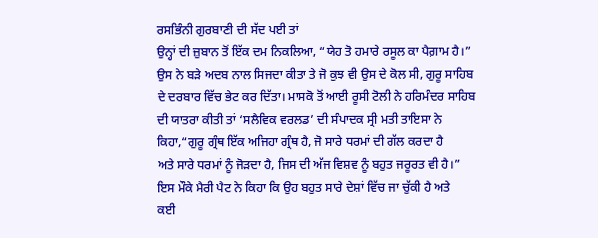ਰਸਭਿੰਨੀ ਗੁਰਬਾਣੀ ਦੀ ਸੱਦ ਪਈ ਤਾਂ
ਉਨ੍ਹਾਂ ਦੀ ਜ਼ੁਬਾਨ ਤੋਂ ਇੱਕ ਦਮ ਨਿਕਲਿਆ, “ਯੇਹ ਤੋ ਹਮਾਰੇ ਰਸੂਲ ਕਾ ਪੈਗ਼ਾਮ ਹੈ।”
ਉਸ ਨੇ ਬੜੇ ਅਦਬ ਨਾਲ ਸਿਜਦਾ ਕੀਤਾ ਤੇ ਜੋ ਕੁਝ ਵੀ ਉਸ ਦੇ ਕੋਲ ਸੀ, ਗੁਰੂ ਸਾਹਿਬ
ਦੇ ਦਰਬਾਰ ਵਿੱਚ ਭੇਟ ਕਰ ਦਿੱਤਾ। ਮਾਸਕੋ ਤੋਂ ਆਈ ਰੂਸੀ ਟੋਲੀ ਨੇ ਹਰਿਮੰਦਰ ਸਾਹਿਬ
ਦੀ ਯਾਤਰਾ ਕੀਤੀ ਤਾਂ ‘ਸਲੈਵਿਕ ਵਰਲਡ’ ਦੀ ਸੰਪਾਦਕ ਸ੍ਰੀ ਮਤੀ ਤਾਇਸਾ ਨੇ
ਕਿਹਾ,“ਗੁਰੂ ਗ੍ਰੰਥ ਇੱਕ ਅਜਿਹਾ ਗ੍ਰੰਥ ਹੈ, ਜੋ ਸਾਰੇ ਧਰਮਾਂ ਦੀ ਗੱਲ ਕਰਦਾ ਹੈ
ਅਤੇ ਸਾਰੇ ਧਰਮਾਂ ਨੂੰ ਜੋੜਦਾ ਹੈ, ਜਿਸ ਦੀ ਅੱਜ ਵਿਸ਼ਵ ਨੂੰ ਬਹੁਤ ਜਰੂਰਤ ਵੀ ਹੈ।”
ਇਸ ਮੌਕੇ ਮੈਰੀ ਪੈਟ ਨੇ ਕਿਹਾ ਕਿ ਉਹ ਬਹੁਤ ਸਾਰੇ ਦੇਸ਼ਾਂ ਵਿੱਚ ਜਾ ਚੁੱਕੀ ਹੈ ਅਤੇ
ਕਈ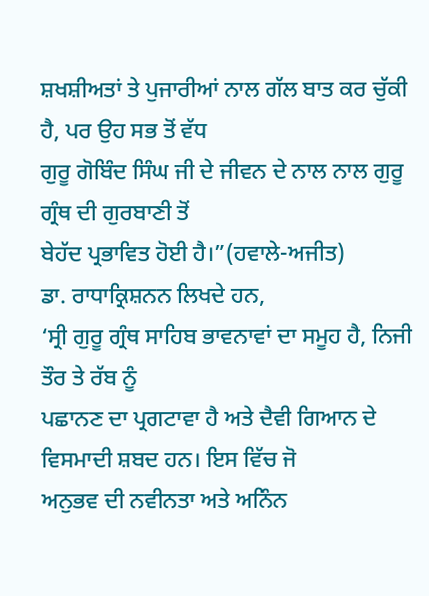ਸ਼ਖਸ਼ੀਅਤਾਂ ਤੇ ਪੁਜਾਰੀਆਂ ਨਾਲ ਗੱਲ ਬਾਤ ਕਰ ਚੁੱਕੀ ਹੈ, ਪਰ ਉਹ ਸਭ ਤੋਂ ਵੱਧ
ਗੁਰੂ ਗੋਬਿੰਦ ਸਿੰਘ ਜੀ ਦੇ ਜੀਵਨ ਦੇ ਨਾਲ ਨਾਲ ਗੁਰੂ ਗ੍ਰੰਥ ਦੀ ਗੁਰਬਾਣੀ ਤੋਂ
ਬੇਹੱਦ ਪ੍ਰਭਾਵਿਤ ਹੋਈ ਹੈ।”(ਹਵਾਲੇ-ਅਜੀਤ)
ਡਾ. ਰਾਧਾਕ੍ਰਿਸ਼ਨਨ ਲਿਖਦੇ ਹਨ,
‘ਸ੍ਰੀ ਗੁਰੂ ਗ੍ਰੰਥ ਸਾਹਿਬ ਭਾਵਨਾਵਾਂ ਦਾ ਸਮੂਹ ਹੈ, ਨਿਜੀ ਤੌਰ ਤੇ ਰੱਬ ਨੂੰ
ਪਛਾਨਣ ਦਾ ਪ੍ਰਗਟਾਵਾ ਹੈ ਅਤੇ ਦੈਵੀ ਗਿਆਨ ਦੇ ਵਿਸਮਾਦੀ ਸ਼ਬਦ ਹਨ। ਇਸ ਵਿੱਚ ਜੋ
ਅਨੁਭਵ ਦੀ ਨਵੀਨਤਾ ਅਤੇ ਅਨਿੰਨ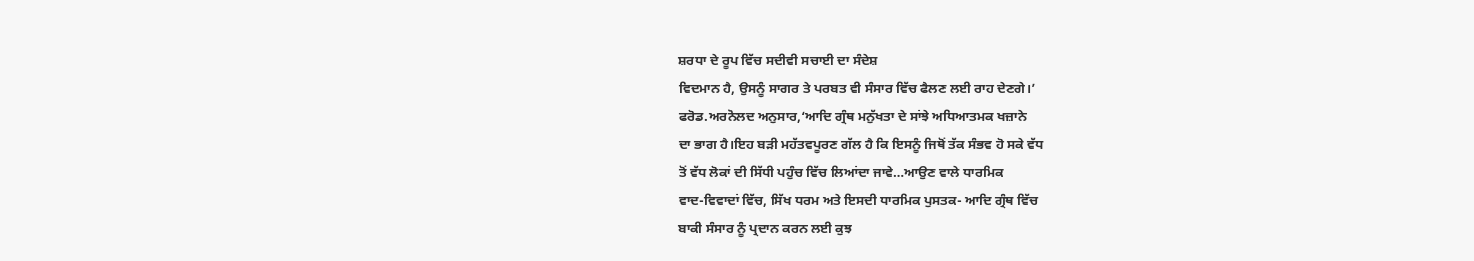ਸ਼ਰਧਾ ਦੇ ਰੂਪ ਵਿੱਚ ਸਦੀਵੀ ਸਚਾਈ ਦਾ ਸੰਦੇਸ਼
ਵਿਦਮਾਨ ਹੈ, ਉਸਨੂੰ ਸਾਗਰ ਤੇ ਪਰਬਤ ਵੀ ਸੰਸਾਰ ਵਿੱਚ ਫੈਲਣ ਲਈ ਰਾਹ ਦੇਣਗੇ।’
ਫਰੋਡ.ਅਰਨੋਲਦ ਅਨੁਸਾਰ,‘ਆਦਿ ਗ੍ਰੰਥ ਮਨੁੱਖਤਾ ਦੇ ਸਾਂਝੇ ਅਧਿਆਤਮਕ ਖਜ਼ਾਨੇ
ਦਾ ਭਾਗ ਹੈ।ਇਹ ਬੜੀ ਮਹੱਤਵਪੂਰਣ ਗੱਲ ਹੈ ਕਿ ਇਸਨੂੰ ਜਿਥੋਂ ਤੱਕ ਸੰਭਵ ਹੋ ਸਕੇ ਵੱਧ
ਤੋਂ ਵੱਧ ਲੋਕਾਂ ਦੀ ਸਿੱਧੀ ਪਹੁੰਚ ਵਿੱਚ ਲਿਆਂਦਾ ਜਾਵੇ…ਆਉਣ ਵਾਲੇ ਧਾਰਮਿਕ
ਵਾਦ-ਵਿਵਾਦਾਂ ਵਿੱਚ, ਸਿੱਖ ਧਰਮ ਅਤੇ ਇਸਦੀ ਧਾਰਮਿਕ ਪੁਸਤਕ- ਆਦਿ ਗ੍ਰੰਥ ਵਿੱਚ
ਬਾਕੀ ਸੰਸਾਰ ਨੂੰ ਪ੍ਰਦਾਨ ਕਰਨ ਲਈ ਕੁਝ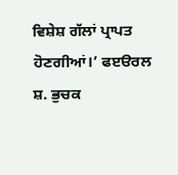ਵਿਸ਼ੇਸ਼ ਗੱਲਾਂ ਪ੍ਰਾਪਤ ਹੋਣਗੀਆਂ।’ ਫੲੳਰਲ
ਸ਼. ਭੁਚਕ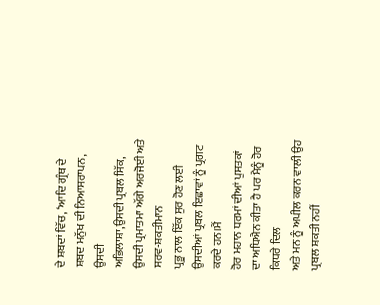ਦੇ ਸ਼ਬਦਾਂ ਵਿੱਚ, ‘ਆਦਿ ਗ੍ਰੰਥ ਦੇ ਸ਼ਬਦ ਮਨੁੱਖ ਦੀ ਨਿਆਸਰਾਪਨ, ਉਸਦੀ
ਅਭਿਲਾਸ਼ਾ,ਉਸਦੀ ਪ੍ਰਬਲ ਸਿੱਕ, ਉਸਦੀ ਪ੍ਰਮਾਤਮਾ ਅੱਗੇ ਅਰਜੋਈ ਅਤੇ ਸਰਵ-ਸ਼ਕਤੀਮਾਨ
ਪ੍ਰਭੂ ਨਾਲ ਇੱਕ ਸੁਰ ਹੋਣ ਲਈ ਉਸਦੀਆਂ ਪ੍ਰਬਲ ਇਛਾਵਾਂ ਨੂੰ ਪ੍ਰਗਟ ਕਰਦੇ ਹਨ।ਮੈਂ
ਹੋਰ ਮਹਾਨ ਧਰਮਾਂ ਦੀਆਂ ਪੁਸਤਕਾਂ ਦਾ ਅਧਿਐਨ ਕੀਤਾ ਹੈ ਪਰ ਮੈਨੂੰ ਹੋਰ ਕਿਧਰੇ ਦਿਲ
ਅਤੇ ਮਨ ਨੂੰ ਅਪੀਲ ਕਰਨ ਵਾਲੀ ਉਹ ਪ੍ਰਬਲ ਸ਼ਕਤੀ ਨਹੀਂ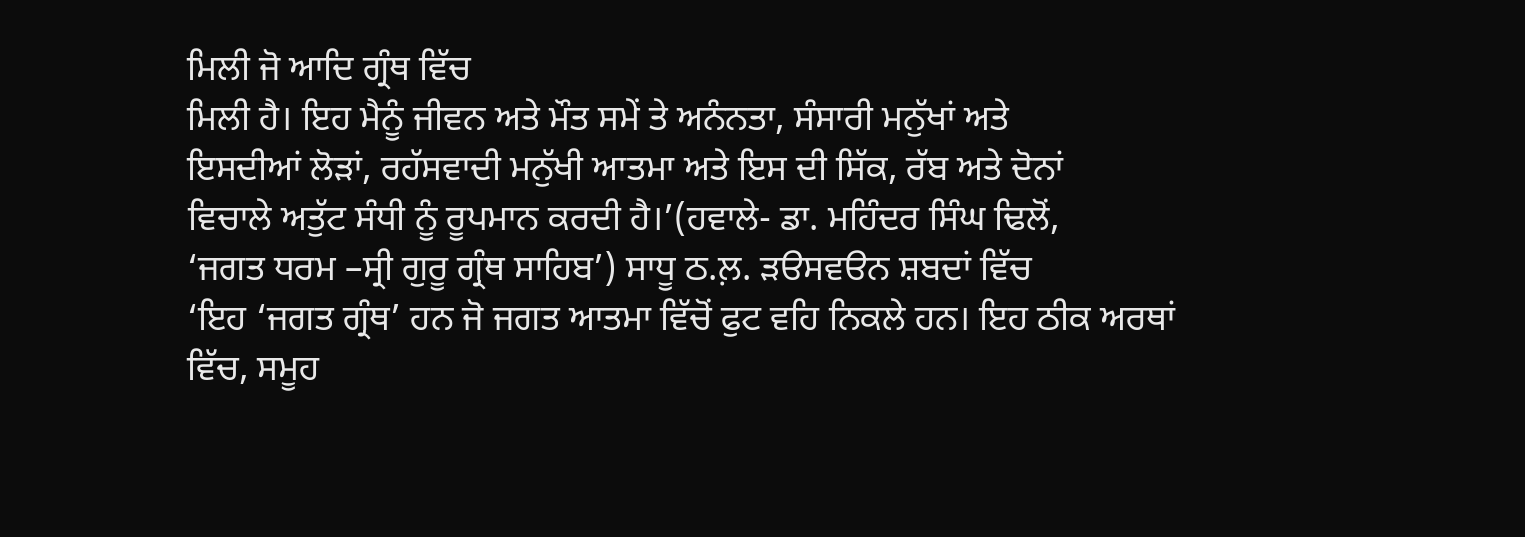ਮਿਲੀ ਜੋ ਆਦਿ ਗ੍ਰੰਥ ਵਿੱਚ
ਮਿਲੀ ਹੈ। ਇਹ ਮੈਨੂੰ ਜੀਵਨ ਅਤੇ ਮੌਤ ਸਮੇਂ ਤੇ ਅਨੰਨਤਾ, ਸੰਸਾਰੀ ਮਨੁੱਖਾਂ ਅਤੇ
ਇਸਦੀਆਂ ਲੋੜਾਂ, ਰਹੱਸਵਾਦੀ ਮਨੁੱਖੀ ਆਤਮਾ ਅਤੇ ਇਸ ਦੀ ਸਿੱਕ, ਰੱਬ ਅਤੇ ਦੋਨਾਂ
ਵਿਚਾਲੇ ਅਤੁੱਟ ਸੰਧੀ ਨੂੰ ਰੂਪਮਾਨ ਕਰਦੀ ਹੈ।’(ਹਵਾਲੇ- ਡਾ. ਮਹਿੰਦਰ ਸਿੰਘ ਢਿਲੋਂ,
‘ਜਗਤ ਧਰਮ –ਸ੍ਰੀ ਗੁਰੂ ਗ੍ਰੰਥ ਸਾਹਿਬ’) ਸਾਧੂ ਠ.ਲ਼. ੜੳਸਵੳਨ ਸ਼ਬਦਾਂ ਵਿੱਚ
‘ਇਹ ‘ਜਗਤ ਗ੍ਰੰਥ’ ਹਨ ਜੋ ਜਗਤ ਆਤਮਾ ਵਿੱਚੋਂ ਫੁਟ ਵਹਿ ਨਿਕਲੇ ਹਨ। ਇਹ ਠੀਕ ਅਰਥਾਂ
ਵਿੱਚ, ਸਮੂਹ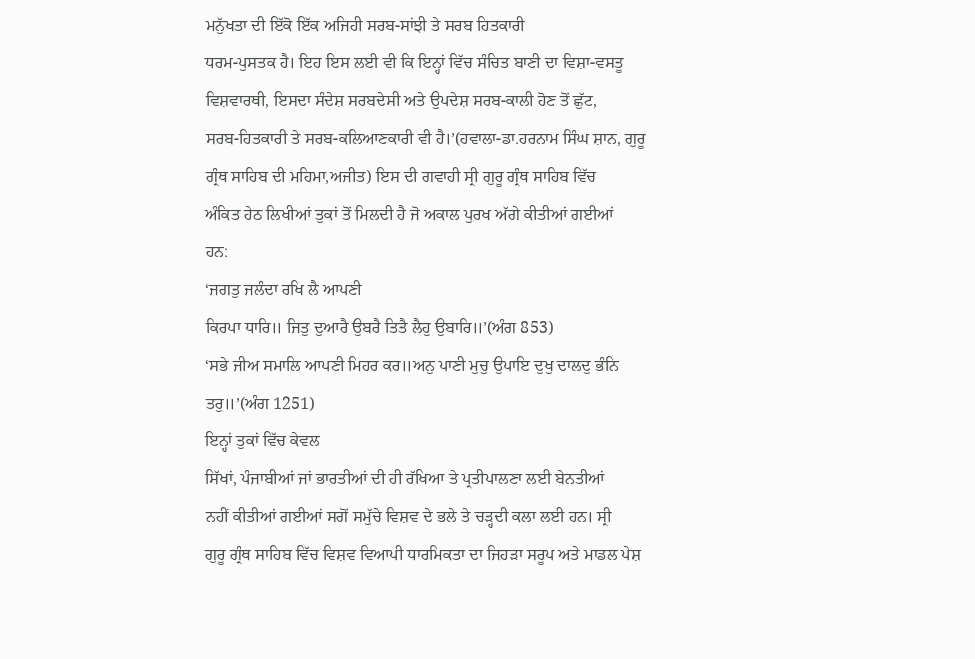ਮਨੁੱਖਤਾ ਦੀ ਇੱਕੋ ਇੱਕ ਅਜਿਹੀ ਸਰਬ-ਸਾਂਝੀ ਤੇ ਸਰਬ ਹਿਤਕਾਰੀ
ਧਰਮ-ਪੁਸਤਕ ਹੈ। ਇਹ ਇਸ ਲਈ ਵੀ ਕਿ ਇਨ੍ਹਾਂ ਵਿੱਚ ਸੰਚਿਤ ਬਾਣੀ ਦਾ ਵਿਸ਼ਾ-ਵਸਤੂ
ਵਿਸ਼ਵਾਰਥੀ, ਇਸਦਾ ਸੰਦੇਸ਼ ਸਰਬਦੇਸੀ ਅਤੇ ਉਪਦੇਸ਼ ਸਰਬ-ਕਾਲੀ ਹੋਣ ਤੋਂ ਛੁੱਟ,
ਸਰਬ-ਹਿਤਕਾਰੀ ਤੇ ਸਰਬ-ਕਲਿਆਣਕਾਰੀ ਵੀ ਹੈ।’(ਹਵਾਲਾ-ਡਾ.ਹਰਨਾਮ ਸਿੰਘ ਸ਼ਾਨ, ਗੁਰੂ
ਗ੍ਰੰਥ ਸਾਹਿਬ ਦੀ ਮਹਿਮਾ,ਅਜੀਤ) ਇਸ ਦੀ ਗਵਾਹੀ ਸ੍ਰੀ ਗੁਰੂ ਗ੍ਰੰਥ ਸਾਹਿਬ ਵਿੱਚ
ਅੰਕਿਤ ਹੇਠ ਲਿਖੀਆਂ ਤੁਕਾਂ ਤੋਂ ਮਿਲਦੀ ਹੈ ਜੋ ਅਕਾਲ ਪੁਰਖ ਅੱਗੇ ਕੀਤੀਆਂ ਗਈਆਂ
ਹਨ:
‘ਜਗਤੁ ਜਲੰਦਾ ਰਖਿ ਲੈ ਆਪਣੀ
ਕਿਰਪਾ ਧਾਰਿ॥ ਜਿਤੁ ਦੁਆਰੈ ਉਬਰੈ ਤਿਤੈ ਲੈਹੁ ਉਬਾਰਿ॥’(ਅੰਗ 853)
‘ਸਭੇ ਜੀਅ ਸਮਾਲਿ ਆਪਣੀ ਮਿਹਰ ਕਰ॥ਅਨੁ ਪਾਣੀ ਮੁਚੁ ਉਪਾਇ ਦੁਖੁ ਦਾਲਦੁ ਭੰਨਿ
ਤਰੁ॥’(ਅੰਗ 1251)
ਇਨ੍ਹਾਂ ਤੁਕਾਂ ਵਿੱਚ ਕੇਵਲ
ਸਿੱਖਾਂ, ਪੰਜਾਬੀਆਂ ਜਾਂ ਭਾਰਤੀਆਂ ਦੀ ਹੀ ਰੱਖਿਆ ਤੇ ਪ੍ਰਤੀਪਾਲਣਾ ਲਈ ਬੇਨਤੀਆਂ
ਨਹੀਂ ਕੀਤੀਆਂ ਗਈਆਂ ਸਗੋਂ ਸਮੁੱਚੇ ਵਿਸ਼ਵ ਦੇ ਭਲੇ ਤੇ ਚੜ੍ਹਦੀ ਕਲਾ ਲਈ ਹਨ। ਸ੍ਰੀ
ਗੁਰੂ ਗ੍ਰੰਥ ਸਾਹਿਬ ਵਿੱਚ ਵਿਸ਼ਵ ਵਿਆਪੀ ਧਾਰਮਿਕਤਾ ਦਾ ਜਿਹੜਾ ਸਰੂਪ ਅਤੇ ਮਾਡਲ ਪੇਸ਼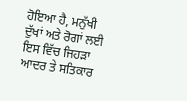ਹੋਇਆ ਹੈ, ਮਨੁੱਖੀ ਦੁੱਖਾਂ ਅਤੇ ਰੋਗਾਂ ਲਈ ਇਸ ਵਿੱਚ ਜਿਹੜਾ ਆਦਰ ਤੇ ਸਤਿਕਾਰ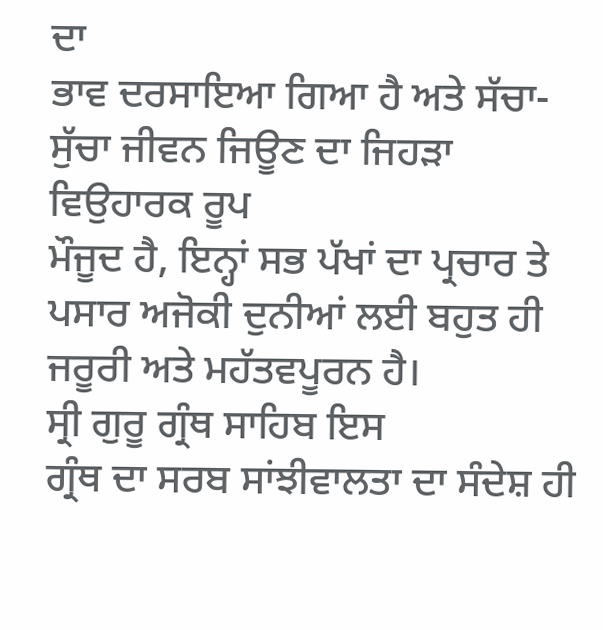ਦਾ
ਭਾਵ ਦਰਸਾਇਆ ਗਿਆ ਹੈ ਅਤੇ ਸੱਚਾ-ਸੁੱਚਾ ਜੀਵਨ ਜਿਊਣ ਦਾ ਜਿਹੜਾ ਵਿਉਹਾਰਕ ਰੂਪ
ਮੌਜੂਦ ਹੈ, ਇਨ੍ਹਾਂ ਸਭ ਪੱਖਾਂ ਦਾ ਪ੍ਰਚਾਰ ਤੇ ਪਸਾਰ ਅਜੋਕੀ ਦੁਨੀਆਂ ਲਈ ਬਹੁਤ ਹੀ
ਜਰੂਰੀ ਅਤੇ ਮਹੱਤਵਪੂਰਨ ਹੈ।
ਸ੍ਰੀ ਗੁਰੂ ਗ੍ਰੰਥ ਸਾਹਿਬ ਇਸ
ਗ੍ਰੰਥ ਦਾ ਸਰਬ ਸਾਂਝੀਵਾਲਤਾ ਦਾ ਸੰਦੇਸ਼ ਹੀ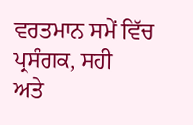ਵਰਤਮਾਨ ਸਮੇਂ ਵਿੱਚ ਪ੍ਰਸੰਗਕ, ਸਹੀ
ਅਤੇ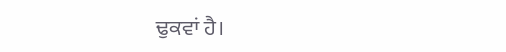ਢੁਕਵਾਂ ਹੈ।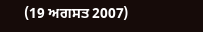(19 ਅਗਸਤ 2007)